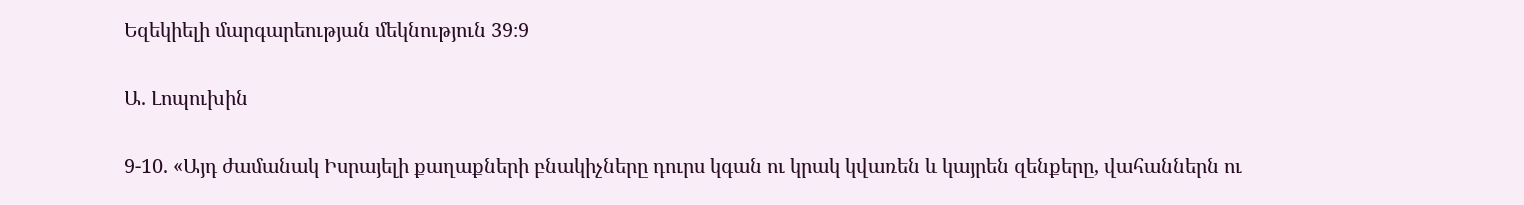Եզեկիելի մարգարեության մեկնություն 39։9

Ա. Լոպուխին

9-10. «Այդ ժամանակ Իսրայելի քաղաքների բնակիչները դուրս կգան ու կրակ կվառեն և կայրեն զենքերը, վահաններն ու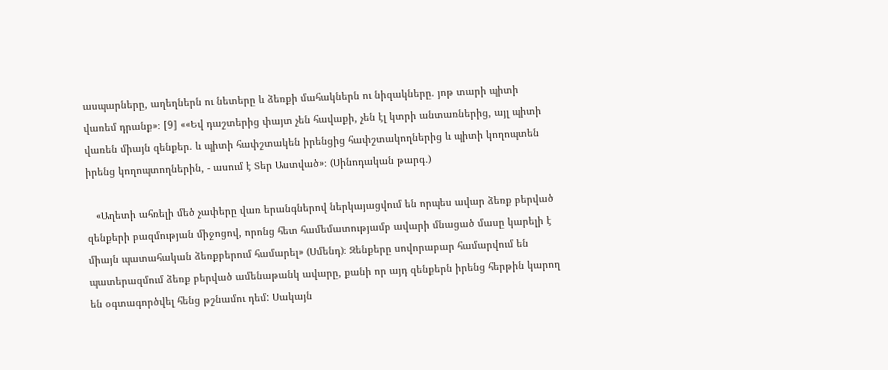ասպարները, աղեղներն ու նետերը և ձեռքի մահակներն ու նիզակները. յոթ տարի պիտի վառեմ դրանք»։ [9] ««Եվ դաշտերից փայտ չեն հավաքի, չեն էլ կտրի անտառներից, այլ պիտի վառեն միայն զենքեր. և պիտի հափշտակեն իրենցից հափշտակողներից և պիտի կողոպտեն իրենց կողոպտողներին, - ասում է Տեր Աստված»։ (Սինոդական թարգ․)

   «Աղետի ահռելի մեծ չափերը վառ երանգներով ներկայացվում են որպես ավար ձեռք բերված զենքերի բազմության միջոցով, որոնց հետ համեմատությամբ ավարի մնացած մասը կարելի է միայն պատահական ձեռքբերում համարել» (Սմենդ)։ Զենքերը սովորաբար համարվում են պատերազմում ձեռք բերված ամենաթանկ ավարը, քանի որ այդ զենքերն իրենց հերթին կարող են օգտագործվել հենց թշնամու դեմ: Սակայն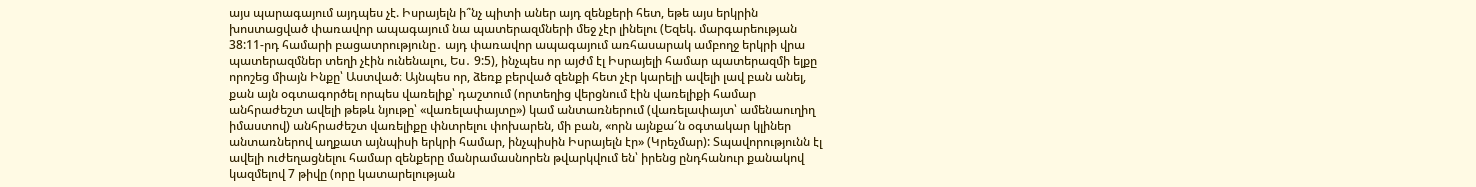այս պարագայում այդպես չէ. Իսրայելն ի՞նչ պիտի աներ այդ զենքերի հետ, եթե այս երկրին խոստացված փառավոր ապագայում նա պատերազմների մեջ չէր լինելու (Եզեկ. մարգարեության 38:11-րդ համարի բացատրությունը․ այդ փառավոր ապագայում առհասարակ ամբողջ երկրի վրա պատերազմներ տեղի չէին ունենալու, Ես․ 9:5), ինչպես որ այժմ էլ Իսրայելի համար պատերազմի ելքը որոշեց միայն Ինքը՝ Աստված։ Այնպես որ, ձեռք բերված զենքի հետ չէր կարելի ավելի լավ բան անել, քան այն օգտագործել որպես վառելիք՝ դաշտում (որտեղից վերցնում էին վառելիքի համար անհրաժեշտ ավելի թեթև նյութը՝ «վառելափայտը») կամ անտառներում (վառելափայտ՝ ամենաուղիղ իմաստով) անհրաժեշտ վառելիքը փնտրելու փոխարեն, մի բան, «որն այնքա՜ն օգտակար կլիներ անտառներով աղքատ այնպիսի երկրի համար, ինչպիսին Իսրայելն էր» (Կրեչմար): Տպավորությունն էլ ավելի ուժեղացնելու համար զենքերը մանրամասնորեն թվարկվում են՝ իրենց ընդհանուր քանակով կազմելով 7 թիվը (որը կատարելության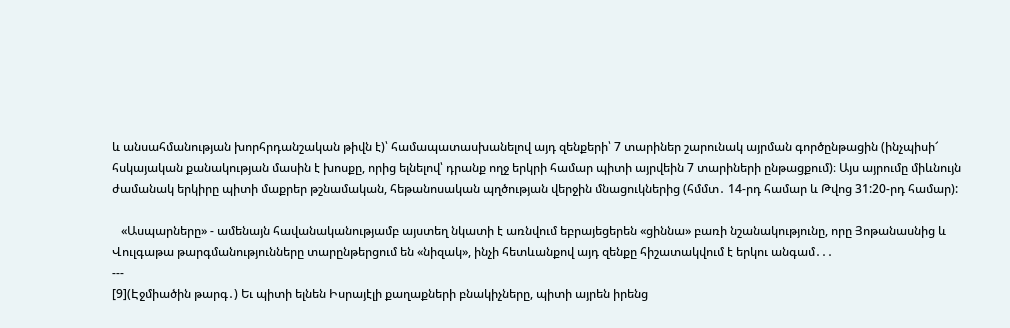և անսահմանության խորհրդանշական թիվն է)՝ համապատասխանելով այդ զենքերի՝ 7 տարիներ շարունակ այրման գործընթացին (ինչպիսի՜ հսկայական քանակության մասին է խոսքը, որից ելնելով՝ դրանք ողջ երկրի համար պիտի այրվեին 7 տարիների ընթացքում)։ Այս այրումը միևնույն ժամանակ երկիրը պիտի մաքրեր թշնամական, հեթանոսական պղծության վերջին մնացուկներից (հմմտ․ 14-րդ համար և Թվոց 31:20-րդ համար):

   «Ասպարները» - ամենայն հավանականությամբ այստեղ նկատի է առնվում եբրայեցերեն «ցիննա» բառի նշանակությունը, որը Յոթանասնից և Վուլգաթա թարգմանությունները տարընթերցում են «նիզակ», ինչի հետևանքով այդ զենքը հիշատակվում է երկու անգամ․․․
---
[9](Էջմիածին թարգ․) Եւ պիտի ելնեն Իսրայէլի քաղաքների բնակիչները, պիտի այրեն իրենց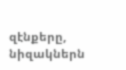զէնքերը, նիզակներն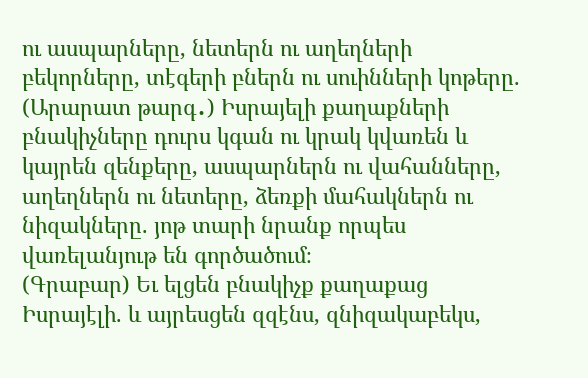ու ասպարները, նետերն ու աղեղների բեկորները, տէգերի բներն ու սուինների կոթերը.
(Արարատ թարգ․) Իսրայելի քաղաքների բնակիչները դուրս կգան ու կրակ կվառեն և կայրեն զենքերը, ասպարներն ու վահանները, աղեղներն ու նետերը, ձեռքի մահակներն ու նիզակները. յոթ տարի նրանք որպես վառելանյութ են գործածում։
(Գրաբար) Եւ ելցեն բնակիչք քաղաքաց Իսրայէլի. և այրեսցեն զզէնս, զնիզակաբեկս,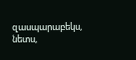զասպարաբեկս, նետս,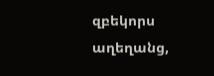զբեկորս աղեղանց,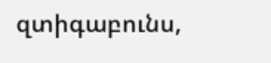զտիգաբունս,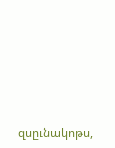զսըւնակոթս,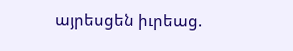այրեսցեն իւրեաց.